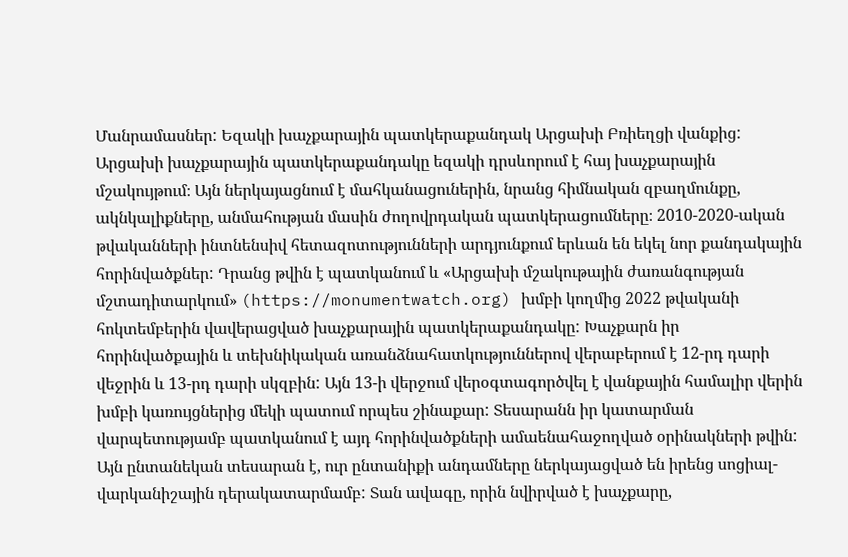Մանրամասներ: Եզակի խաչքարային պատկերաքանդակ Արցախի Բռիեղցի վանքից:
Արցախի խաչքարային պատկերաքանդակը եզակի դրսևորում է հայ խաչքարային մշակույթում։ Այն ներկայացնում է մահկանացուներին, նրանց հիմնական զբաղմունքը, ակնկալիքները, անմահության մասին ժողովրդական պատկերացումները։ 2010-2020-ական թվականների ինտնենսիվ հետազոտությունների արդյունքում երևան են եկել նոր քանդակային հորինվածքներ: Դրանց թվին է պատկանում և «Արցախի մշակութային ժառանգության մշտադիտարկում» (https://monumentwatch.org) խմբի կողմից 2022 թվականի հոկտեմբերին վավերացված խաչքարային պատկերաքանդակը: Խաչքարն իր հորինվածքային և տեխնիկական առանձնահատկություններով վերաբերում է 12-րդ դարի վեջրին և 13-րդ դարի սկզբին: Այն 13-ի վերջում վերօգտագործվել է վանքային համալիր վերին խմբի կառույցներից մեկի պատում որպես շինաքար: Տեսարանն իր կատարման վարպետությամբ պատկանում է այդ հորինվածքների ամաենահաջողված օրինակների թվին: Այն ընտանեկան տեսարան է, ուր ընտանիքի անդամները ներկայացված են իրենց սոցիալ-վարկանիշային դերակատարմամբ: Տան ավագը, որին նվիրված է խաչքարը,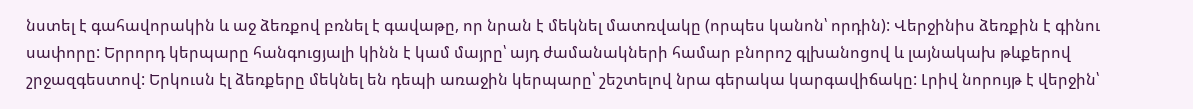նստել է գահավորակին և աջ ձեռքով բռնել է գավաթը, որ նրան է մեկնել մատռվակը (որպես կանոն՝ որդին): Վերջինիս ձեռքին է գինու սափորը: Երրորդ կերպարը հանգուցյալի կինն է կամ մայրը՝ այդ ժամանակների համար բնորոշ գլխանոցով և լայնակախ թևքերով շրջազգեստով: Երկուսն էլ ձեռքերը մեկնել են դեպի առաջին կերպարը՝ շեշտելով նրա գերակա կարգավիճակը: Լրիվ նորույթ է վերջին՝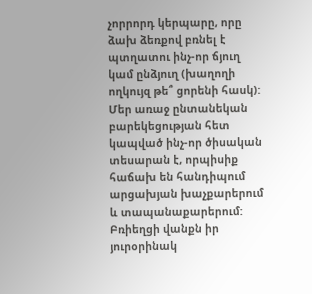չորրորդ կերպարը, որը ձախ ձեռքով բռնել է պտղատու ինչ-որ ճյուղ կամ ընձյուղ (խաղողի ողկույզ թե՞ ցորենի հասկ): Մեր առաջ ընտանեկան բարեկեցության հետ կապված ինչ-որ ծիսական տեսարան է, որպիսիք հաճախ են հանդիպում արցախյան խաչքարերում և տապանաքարերում: Բռիեղցի վանքն իր յուրօրինակ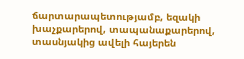ճարտարապետությամբ, եզակի խաչքարերով, տապանաքարերով, տասնյակից ավելի հայերեն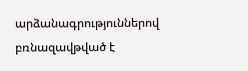արձանագրություններով բռնազավթված է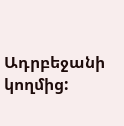Ադրբեջանի կողմից: